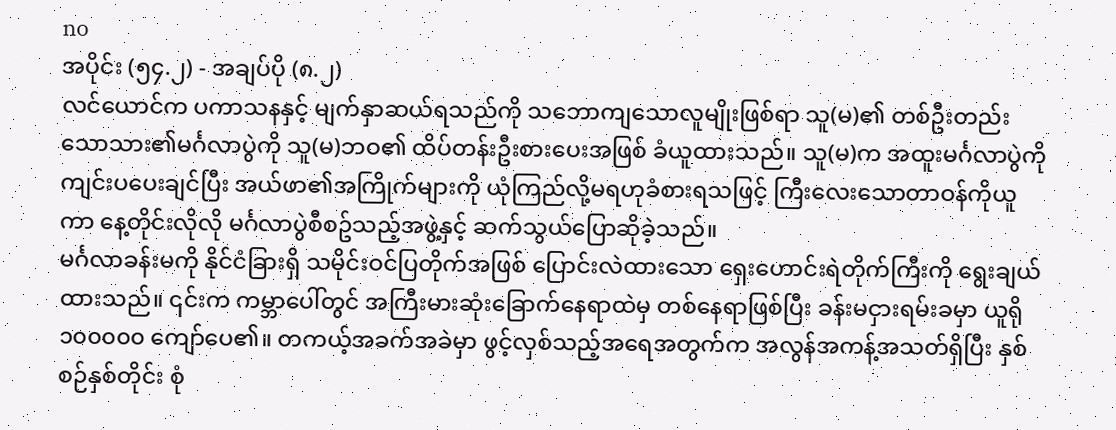no
အပိုင်း (၅၄.၂) - အချပ်ပို (၈.၂)
လင်ယောင်က ပကာသနနှင့် မျက်နှာဆယ်ရသည်ကို သဘောကျသောလူမျိုးဖြစ်ရာ သူ(မ)၏ တစ်ဦးတည်းသောသား၏မင်္ဂလာပွဲကို သူ(မ)ဘဝ၏ ထိပ်တန်းဦးစားပေးအဖြစ် ခံယူထားသည်။ သူ(မ)က အထူးမင်္ဂလာပွဲကို ကျင်းပပေးချင်ပြီး အယ်ဖာ၏အကြိုက်များကို ယုံကြည်လို့မရဟုခံစားရသဖြင့် ကြီးလေးသောတာဝန်ကိုယူကာ နေ့တိုင်းလိုလို မင်္ဂလာပွဲစီစဥ်သည့်အဖွဲ့နှင့် ဆက်သွယ်ပြောဆိုခဲ့သည်။
မင်္ဂလာခန်းမကို နိုင်ငံခြားရှိ သမိုင်းဝင်ပြတိုက်အဖြစ် ပြောင်းလဲထားသော ရှေးဟောင်းရဲတိုက်ကြီးကို ရွေးချယ်ထားသည်။ ၎င်းက ကမ္ဘာပေါ်တွင် အကြီးမားဆုံးခြောက်နေရာထဲမှ တစ်နေရာဖြစ်ပြီး ခန်းမငှားရမ်းခမှာ ယူရို ၁၀၀၀၀၀ ကျော်ပေ၏။ တကယ့်အခက်အခဲမှာ ဖွင့်လှစ်သည့်အရေအတွက်က အလွန်အကန့်အသတ်ရှိပြီး နှစ်စဉ်နှစ်တိုင်း စုံ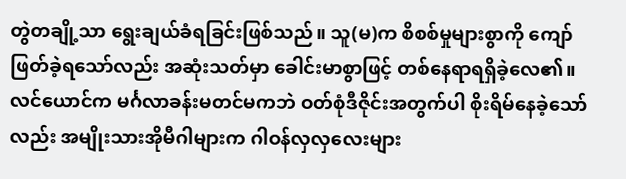တွဲတချို့သာ ရွေးချယ်ခံရခြင်းဖြစ်သည်။ သူ(မ)က စိစစ်မှုများစွာကို ကျော်ဖြတ်ခဲ့ရသော်လည်း အဆုံးသတ်မှာ ခေါင်းမာစွာဖြင့် တစ်နေရာရရှိခဲ့လေ၏။
လင်ယောင်က မင်္ဂလာခန်းမတင်မကဘဲ ဝတ်စုံဒီဇိုင်းအတွက်ပါ စိုးရိမ်နေခဲ့သော်လည်း အမျိုးသားအိုမီဂါများက ဂါဝန်လှလှလေးများ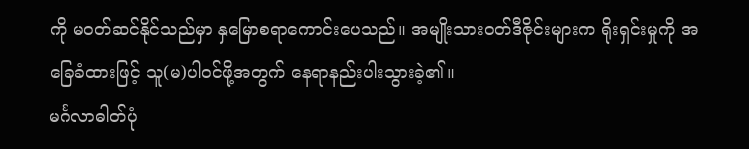ကို မဝတ်ဆင်နိုင်သည်မှာ နှမြောစရာကောင်းပေသည်။ အမျိုးသားဝတ်ဒီဇိုင်းများက ရိုးရှင်းမှုကို အခြေခံထားဖြင့် သူ(မ)ပါဝင်ဖို့အတွက် နေရာနည်းပါးသွားခဲ့၏။
မင်္ဂလာဓါတ်ပုံ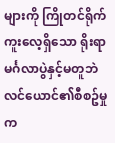များကို ကြိုတင်ရိုက်ကူးလေ့ရှိသော ရိုးရာမင်္ဂလာပွဲနှင့်မတူဘဲ လင်ယောင်၏စီစဥ်မှုက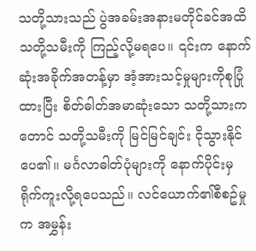သတို့သားသည် ပွဲအခမ်းအနားမတိုင်ခင်အထိ သတို့သမီးကို ကြည့်လို့မရပေ။ ၎င်းက နောက်ဆုံးအခိုက်အတန့်မှာ အံ့အားသင့်မှုများကိုစုပြုံထားပြီး စိတ်ဓါတ်အမာဆုံးသော သတို့သားကတောင် သတို့သမီးကို မြင်မြင်ချင်း ငိုသွားနိုင်ပေ၏။ မင်္ဂလာဓါတ်ပုံများကို နောက်ပိုင်းမှ ရိုက်ကူးလို့ရပေသည်။ လင်ယောက်၏စီစဥ်မှုက အမွှန်း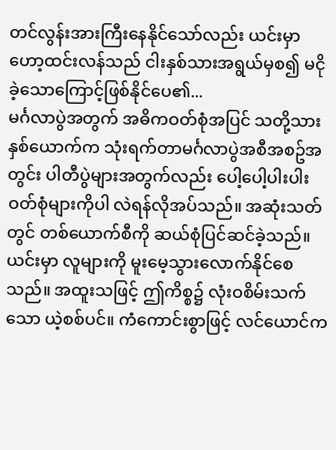တင်လွန်းအားကြီးနေနိုင်သော်လည်း ယင်းမှာ ဟော့ထင်းလန်သည် ငါးနှစ်သားအရွယ်မှစ၍ မငိုခဲ့သောကြောင့်ဖြစ်နိုင်ပေ၏...
မင်္ဂလာပွဲအတွက် အဓိကဝတ်စုံအပြင် သတို့သားနှစ်ယောက်က သုံးရက်တာမင်္ဂလာပွဲအစီအစဥ်အတွင်း ပါတီပွဲများအတွက်လည်း ပေါ့ပေါ့ပါးပါးဝတ်စုံများကိုပါ လဲရန်လိုအပ်သည်။ အဆုံးသတ်တွင် တစ်ယောက်စီကို ဆယ်စုံပြင်ဆင်ခဲ့သည်။ ယင်းမှာ လူများကို မူးမေ့သွားလောက်နိုင်စေသည်။ အထူးသဖြင့် ဤကိစ္စ၌ လုံးဝစိမ်းသက်သော ယဲ့စစ်ပင်။ ကံကောင်းစွာဖြင့် လင်ယောင်က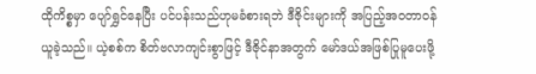ထိုကိစ္စမှာ ပျော်ရွှင်နေပြီး ပင်ပန်းသည်ဟုမခံစားရဘဲ ဒီဇိုင်းများကို အပြည့်အဝတာဝန်ယူခဲ့သည်။ ယဲ့စစ်က စိတ်ဗလာကျင်းစွာဖြင့် ဒီဇိုင်နာအတွက် မော်ဒယ်အဖြစ်ပြုမူပေးဖို့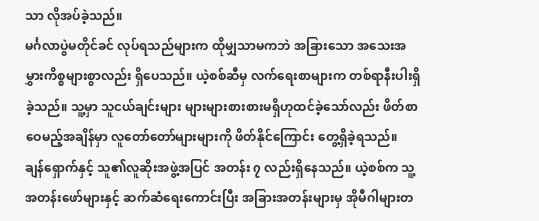သာ လိုအပ်ခဲ့သည်။
မင်္ဂလာပွဲမတိုင်ခင် လုပ်ရသည်များက ထိုမျှသာမကဘဲ အခြားသော အသေးအမွှားကိစ္စများစွာလည်း ရှိပေသည်။ ယဲ့စစ်ဆီမှ လက်ရေးစာများက တစ်ရာနီးပါးရှိခဲ့သည်။ သူ့မှာ သူငယ်ချင်းများ များများစားစားမရှိဟုထင်ခဲ့သော်လည်း ဖိတ်စာဝေမည့်အချိန်မှာ လူတော်တော်များများကို ဖိတ်နိုင်ကြောင်း တွေ့ရှိခဲ့ရသည်။
ချန်ရှောက်နှင့် သူ၏လူဆိုးအဖွဲ့အပြင် အတန်း ၇ လည်းရှိနေသည်။ ယဲ့စစ်က သူ့အတန်းဖော်များနှင့် ဆက်ဆံရေးကောင်းပြီး အခြားအတန်းများမှ အိုမီဂါများတ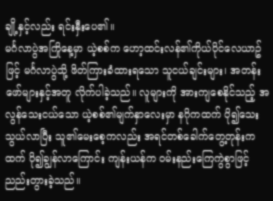ချို့နှင့်လည်း ရင်းနှီးပေ၏။
မင်္ဂလာပွဲအကြိုနေ့မှာ ယဲ့စစ်က ဟော့ထင်းလန်၏ကိုယ်ပိုင်လေယာဥ်ဖြင့် မင်္ဂလာပွဲသို့ ဖိတ်ကြားခံထားရသော သူငယ်ချင်းများ၊ အတန်းဖော်များနှင့်အတူ လိုက်ပါခဲ့သည်။ လူများကို အားကျစေနိုင်သည့် အလွန်သေးငယ်သော ယဲ့စစ်၏မျက်နှာလေးမှာ နဂိုကထက် ပို၍သေးသွယ်လာပြီး သူ၏မေးစေ့ကလည်း အရင်တစ်ခေါက်တွေ့တုန်းကထက် ပို၍ချွန်လာကြောင်း ကျန်းယန်က ဝမ်းနည်းကြေကွဲစွာဖြင့် ညည်းတွားခဲ့သည်။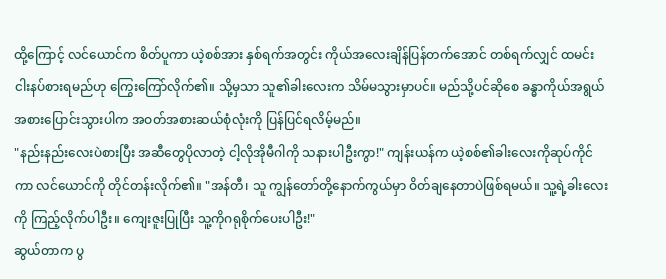ထို့ကြောင့် လင်ယောင်က စိတ်ပူကာ ယဲ့စစ်အား နှစ်ရက်အတွင်း ကိုယ်အလေးချိန်ပြန်တက်အောင် တစ်ရက်လျှင် ထမင်းငါးနပ်စားရမည်ဟု ကြွေးကြော်လိုက်၏။ သို့မှသာ သူ၏ခါးလေးက သိမ်မသွားမှာပင်။ မည်သို့ပင်ဆိုစေ ခန္ဓာကိုယ်အရွယ်အစားပြောင်းသွားပါက အဝတ်အစားဆယ်စုံလုံးကို ပြန်ပြင်ရလိမ့်မည်။
"နည်းနည်းလေးပဲစားပြီး အဆီတွေပိုလာတဲ့ ငါ့လိုအိုမီဂါကို သနားပါဦးကွာ!" ကျန်းယန်က ယဲ့စစ်၏ခါးလေးကိုဆုပ်ကိုင်ကာ လင်ယောင်ကို တိုင်တန်းလိုက်၏။ "အန်တီ၊ သူ ကျွန်တော်တို့နောက်ကွယ်မှာ ဝိတ်ချနေတာပဲဖြစ်ရမယ်။ သူ့ရဲ့ခါးလေးကို ကြည့်လိုက်ပါဦး။ ကျေးဇူးပြုပြီး သူ့ကိုဂရုစိုက်ပေးပါဦး!"
ဆွယ်တာက ပွ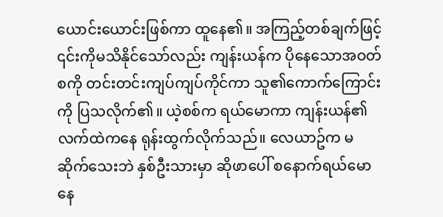ယောင်းယောင်းဖြစ်ကာ ထူနေ၏။ အကြည့်တစ်ချက်ဖြင့် ၎င်းကိုမသိနိုင်သော်လည်း ကျန်းယန်က ပိုနေသောအဝတ်စကို တင်းတင်းကျပ်ကျပ်ကိုင်ကာ သူ၏ကောက်ကြောင်းကို ပြသလိုက်၏။ ယဲ့စစ်က ရယ်မောကာ ကျန်းယန်၏လက်ထဲကနေ ရုန်းထွက်လိုက်သည်။ လေယာဥ်က မဆိုက်သေးဘဲ နှစ်ဦးသားမှာ ဆိုဖာပေါ် စနောက်ရယ်မောနေ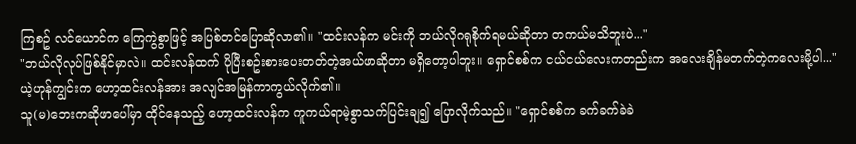ကြစဥ် လင်ယောင်က ကြေကွဲစွာဖြင့် အပြစ်တင်ပြောဆိုလာ၏။ "ထင်းလန်က မင်းကို ဘယ်လိုဂရုစိုက်ရမယ်ဆိုတာ တကယ်မသိဘူးပဲ..."
"ဘယ်လိုလုပ်ဖြစ်နိုင်မှာလဲ။ ထင်းလန်ထက် ပိုပြီးစဥ်းစားပေးတတ်တဲ့အယ်ဖာဆိုတာ မရှိတော့ပါဘူး။ ရှောင်စစ်က ငယ်ငယ်လေးကတည်းက အလေးချိန်မတက်တဲ့ကလေးမို့ပါ..." ယဲ့ဟုန်ကျွင်းက ဟော့ထင်းလန်အား အလျင်အမြန်ကာကွယ်လိုက်၏။
သူ(မ)ဘေးကဆိုဖာပေါ်မှာ ထိုင်နေသည့် ဟော့ထင်းလန်က ကူကယ်ရာမဲ့စွာသက်ပြင်းချ၍ ပြောလိုက်သည်။ "ရှောင်စစ်က ခက်ခက်ခဲခဲ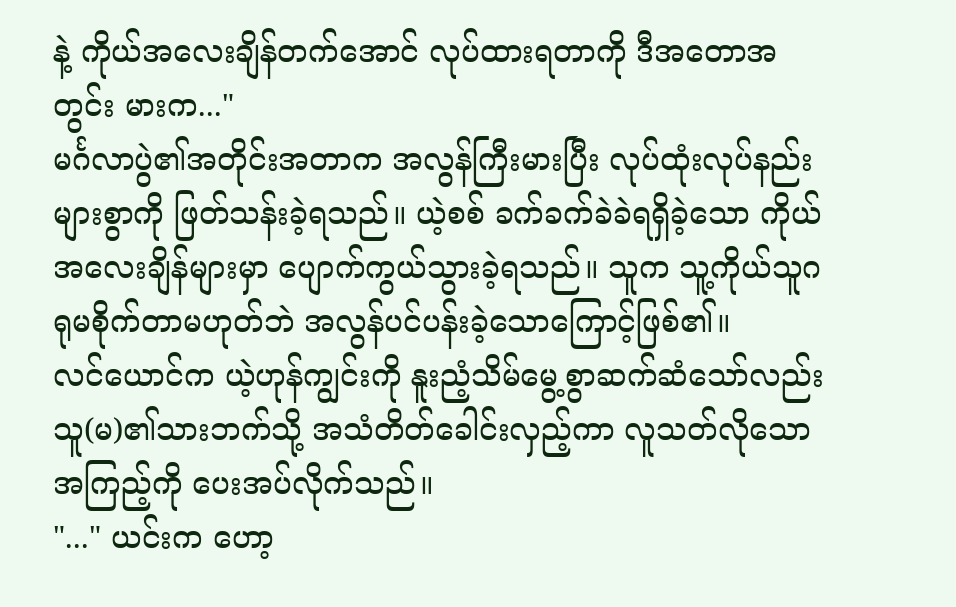နဲ့ ကိုယ်အလေးချိန်တက်အောင် လုပ်ထားရတာကို ဒီအတောအတွင်း မားက..."
မင်္ဂလာပွဲ၏အတိုင်းအတာက အလွန်ကြီးမားပြီး လုပ်ထုံးလုပ်နည်းများစွာကို ဖြတ်သန်းခဲ့ရသည်။ ယဲ့စစ် ခက်ခက်ခဲခဲရရှိခဲ့သော ကိုယ်အလေးချိန်များမှာ ပျောက်ကွယ်သွားခဲ့ရသည်။ သူက သူ့ကိုယ်သူဂရုမစိုက်တာမဟုတ်ဘဲ အလွန်ပင်ပန်းခဲ့သောကြောင့်ဖြစ်၏။
လင်ယောင်က ယဲ့ဟုန်ကျွင်းကို နူးညံ့သိမ်မွေ့စွာဆက်ဆံသော်လည်း သူ(မ)၏သားဘက်သို့ အသံတိတ်ခေါင်းလှည့်ကာ လူသတ်လိုသောအကြည့်ကို ပေးအပ်လိုက်သည်။
"..." ယင်းက ဟော့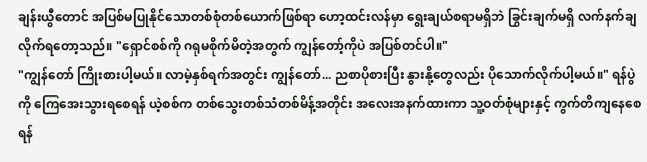ချန်းယွီတောင် အပြစ်မပြုနိုင်သောတစ်စုံတစ်ယောက်ဖြစ်ရာ ဟော့ထင်းလန်မှာ ရွေးချယ်စရာမရှိဘဲ ခြွင်းချက်မရှိ လက်နက်ချလိုက်ရတော့သည်။ "ရှောင်စစ်ကို ဂရုမစိုက်မိတဲ့အတွက် ကျွန်တော့်ကိုပဲ အပြစ်တင်ပါ။"
"ကျွန်တော် ကြိုးစားပါ့မယ်။ လာမဲ့နှစ်ရက်အတွင်း ကျွန်တော်... ညစာပိုစားပြီး နွားနို့တွေလည်း ပိုသောက်လိုက်ပါ့မယ်။" ရန်ပွဲကို ကြေအေးသွားရစေရန် ယဲ့စစ်က တစ်သွေးတစ်သံတစ်မိန့်အတိုင်း အလေးအနက်ထားကာ သူ့ဝတ်စုံများနှင့် ကွက်တိကျနေစေရန်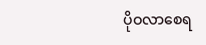ပိုဝလာစေရ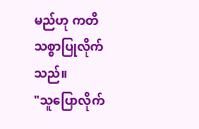မည်ဟု ကတိသစ္စာပြုလိုက်သည်။
"သူပြောလိုက်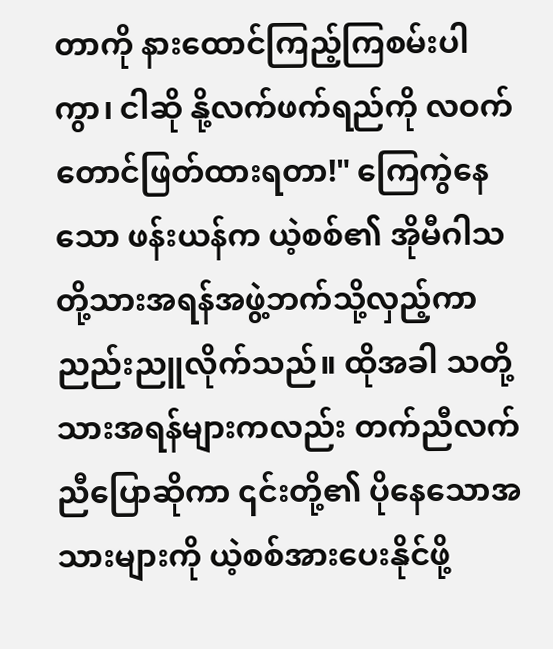တာကို နားထောင်ကြည့်ကြစမ်းပါကွာ၊ ငါဆို နို့လက်ဖက်ရည်ကို လဝက်တောင်ဖြတ်ထားရတာ!" ကြေကွဲနေသော ဖန်းယန်က ယဲ့စစ်၏ အိုမီဂါသတို့သားအရန်အဖွဲ့ဘက်သို့လှည့်ကာ ညည်းညူလိုက်သည်။ ထိုအခါ သတို့သားအရန်များကလည်း တက်ညီလက်ညီပြောဆိုကာ ၎င်းတို့၏ ပိုနေသောအသားများကို ယဲ့စစ်အားပေးနိုင်ဖို့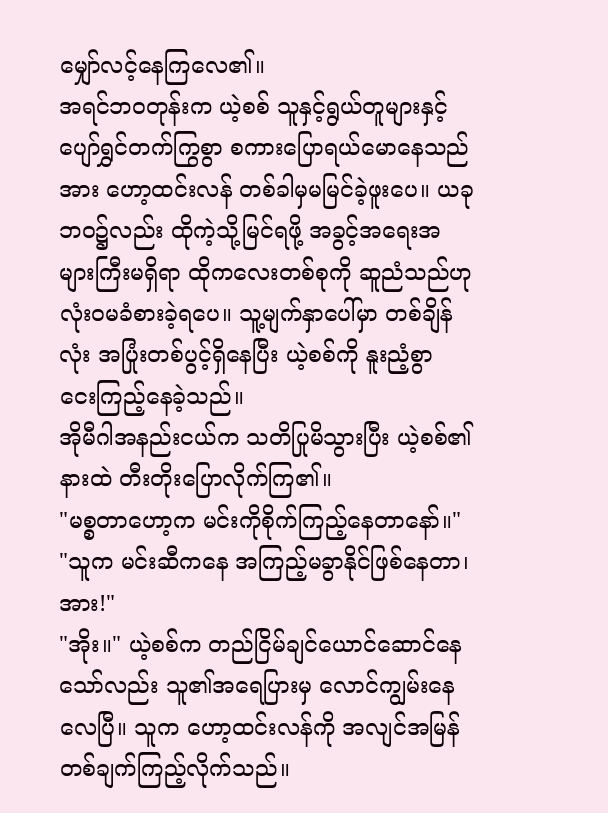မျှော်လင့်နေကြလေ၏။
အရင်ဘဝတုန်းက ယဲ့စစ် သူနှင့်ရွယ်တူများနှင့် ပျော်ရွှင်တက်ကြွစွာ စကားပြောရယ်မောနေသည်အား ဟော့ထင်းလန် တစ်ခါမှမမြင်ခဲ့ဖူးပေ။ ယခုဘဝ၌လည်း ထိုကဲ့သို့မြင်ရဖို့ အခွင့်အရေးအများကြီးမရှိရာ ထိုကလေးတစ်စုကို ဆူညံသည်ဟု လုံးဝမခံစားခဲ့ရပေ။ သူ့မျက်နှာပေါ်မှာ တစ်ချိန်လုံး အပြုံးတစ်ပွင့်ရှိနေပြီး ယဲ့စစ်ကို နူးညံ့စွာ ငေးကြည့်နေခဲ့သည်။
အိုမီဂါအနည်းငယ်က သတိပြုမိသွားပြီး ယဲ့စစ်၏နားထဲ တီးတိုးပြောလိုက်ကြ၏။
"မစ္စတာဟော့က မင်းကိုစိုက်ကြည့်နေတာနော်။"
"သူက မင်းဆီကနေ အကြည့်မခွာနိုင်ဖြစ်နေတာ၊ အား!"
"အိုး။" ယဲ့စစ်က တည်ငြိမ်ချင်ယောင်ဆောင်နေသော်လည်း သူ၏အရေပြားမှ လောင်ကျွမ်းနေလေပြီ။ သူက ဟော့ထင်းလန်ကို အလျင်အမြန်တစ်ချက်ကြည့်လိုက်သည်။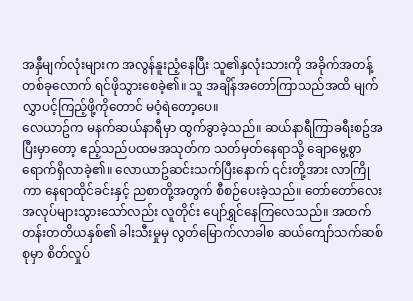အနှီမျက်လုံးများက အလွန်နူးညံ့နေပြီး သူ၏နှလုံးသားကို အခိုက်အတန့်တစ်ခုလောက် ရင်ဖိုသွားစေခဲ့၏။ သူ အချိန်အတော်ကြာသည်အထိ မျက်လွှာပင့်ကြည့်ဖို့ကိုတောင် မဝံ့ရဲတော့ပေ။
လေယာဥ်က မနက်ဆယ်နာရီမှာ ထွက်ခွာခဲ့သည်။ ဆယ်နာရီကြာခရီးစဥ်အပြီးမှာတော့ ဧည့်သည်ပထမအသုတ်က သတ်မှတ်နေရာသို့ ချောမွေ့စွာရောက်ရှိလာခဲ့၏။ လောယာဥ်ဆင်းသက်ပြီးနောက် ၎င်းတို့အား လာကြိုကာ နေရာထိုင်ခင်းနှင့် ညစာတို့အတွက် စီစဉ်ပေးခဲ့သည်။ တော်တော်လေး အလုပ်များသွားသော်လည်း လူတိုင်း ပျော်ရွှင်နေကြလေသည်။ အထက်တန်းတတိယနှစ်၏ ခါးသီးမှုမှ လွတ်မြောက်လာခါစ ဆယ်ကျော်သက်ဆစ်စုမှာ စိတ်လှုပ်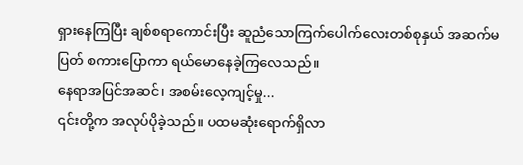ရှားနေကြပြီး ချစ်စရာကောင်းပြီး ဆူညံသောကြက်ပေါက်လေးတစ်စုနှယ် အဆက်မပြတ် စကားပြောကာ ရယ်မောနေခဲ့ကြလေသည်။
နေရာအပြင်အဆင်၊ အစမ်းလေ့ကျင့်မှု...
၎င်းတို့က အလုပ်ပိုခဲ့သည်။ ပထမဆုံးရောက်ရှိလာ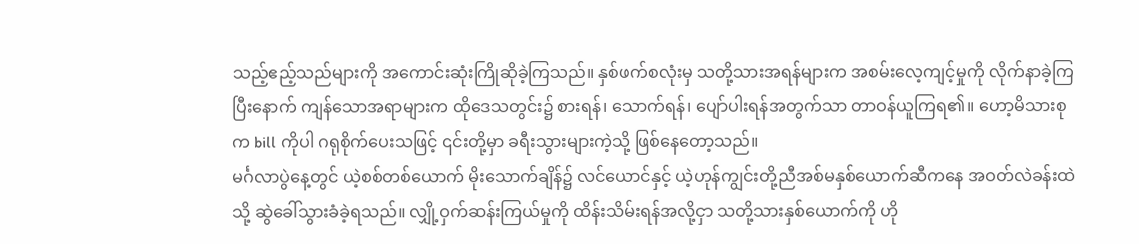သည့်ဧည့်သည်များကို အကောင်းဆုံးကြိုဆိုခဲ့ကြသည်။ နှစ်ဖက်စလုံးမှ သတို့သားအရန်များက အစမ်းလေ့ကျင့်မှုကို လိုက်နာခဲ့ကြပြီးနောက် ကျန်သောအရာများက ထိုဒေသတွင်း၌ စားရန်၊ သောက်ရန်၊ ပျော်ပါးရန်အတွက်သာ တာဝန်ယူကြရ၏။ ဟော့မိသားစုက bill ကိုပါ ဂရုစိုက်ပေးသဖြင့် ၎င်းတို့မှာ ခရီးသွားများကဲ့သို့ ဖြစ်နေတော့သည်။
မင်္ဂလာပွဲနေ့တွင် ယဲ့စစ်တစ်ယောက် မိုးသောက်ချိန်၌ လင်ယောင်နှင့် ယဲ့ဟုန်ကျွင်းတို့ညီအစ်မနှစ်ယောက်ဆီကနေ အဝတ်လဲခန်းထဲသို့ ဆွဲခေါ်သွားခံခဲ့ရသည်။ လျှို့ဝှက်ဆန်းကြယ်မှုကို ထိန်းသိမ်းရန်အလို့ငှာ သတို့သားနှစ်ယောက်ကို ဟို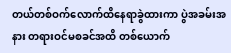တယ်တစ်ဝက်လောက်ထိနေရာခွဲထားကာ ပွဲအခမ်းအနား တရားဝင်မစခင်အထိ တစ်ယောက်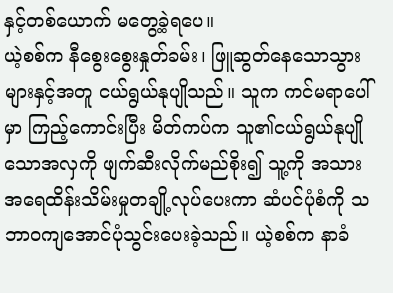နှင့်တစ်ယောက် မတွေ့ခဲ့ရပေ။
ယဲ့စစ်က နီစွေးစွေးနှုတ်ခမ်း၊ ဖြူဆွတ်နေသောသွားများနှင့်အတူ ငယ်ရွယ်နုပျိုသည်။ သူက ကင်မရာပေါ်မှာ ကြည့်ကောင်းပြီး မိတ်ကပ်က သူ၏ငယ်ရွယ်နုပျိုသောအလှကို ဖျက်ဆီးလိုက်မည်စိုး၍ သူ့ကို အသားအရေထိန်းသိမ်းမှုတချို့လုပ်ပေးကာ ဆံပင်ပုံစံကို သဘာဝကျအောင်ပုံသွင်းပေးခဲ့သည်။ ယဲ့စစ်က နာခံ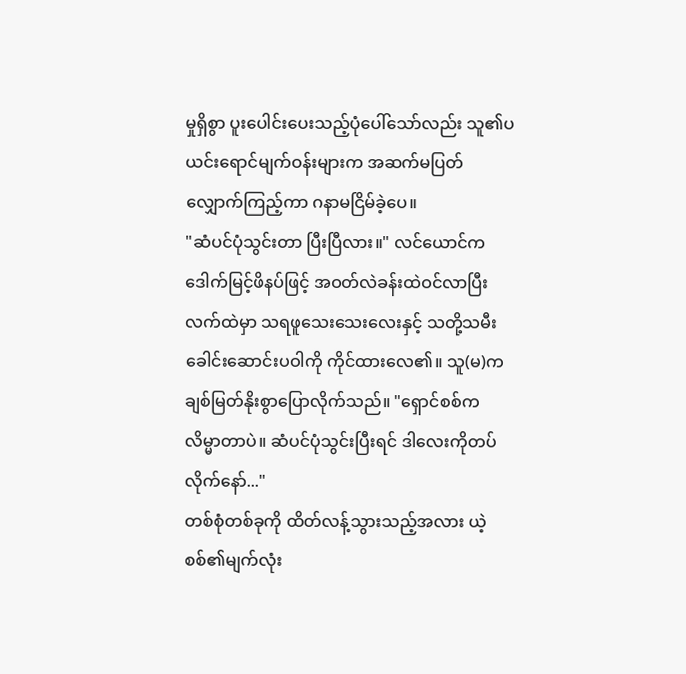မှုရှိစွာ ပူးပေါင်းပေးသည့်ပုံပေါ်သော်လည်း သူ၏ပယင်းရောင်မျက်ဝန်းများက အဆက်မပြတ်လျှောက်ကြည့်ကာ ဂနာမငြိမ်ခဲ့ပေ။
"ဆံပင်ပုံသွင်းတာ ပြီးပြီလား။" လင်ယောင်က ဒေါက်မြင့်ဖိနပ်ဖြင့် အဝတ်လဲခန်းထဲဝင်လာပြီး လက်ထဲမှာ သရဖူသေးသေးလေးနှင့် သတို့သမီးခေါင်းဆောင်းပဝါကို ကိုင်ထားလေ၏။ သူ(မ)က ချစ်မြတ်နိုးစွာပြောလိုက်သည်။ "ရှောင်စစ်က လိမ္မာတာပဲ။ ဆံပင်ပုံသွင်းပြီးရင် ဒါလေးကိုတပ်လိုက်နော်..."
တစ်စုံတစ်ခုကို ထိတ်လန့်သွားသည့်အလား ယဲ့စစ်၏မျက်လုံး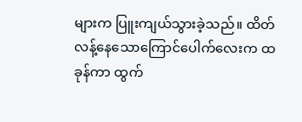များက ပြူးကျယ်သွားခဲ့သည်။ ထိတ်လန့်နေသောကြောင်ပေါက်လေးက ထခုန်ကာ ထွက်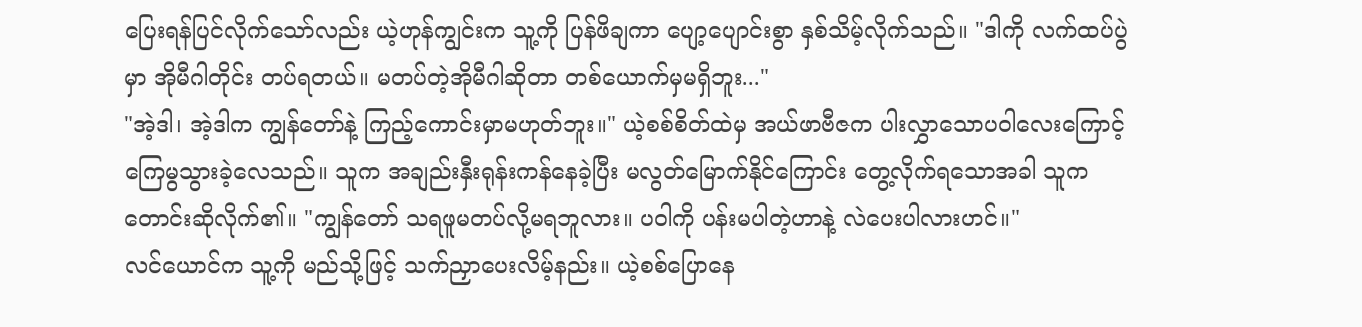ပြေးရန်ပြင်လိုက်သော်လည်း ယဲ့ဟုန်ကျွင်းက သူ့ကို ပြန်ဖိချကာ ပျော့ပျောင်းစွာ နှစ်သိမ့်လိုက်သည်။ "ဒါကို လက်ထပ်ပွဲမှာ အိုမီဂါတိုင်း တပ်ရတယ်။ မတပ်တဲ့အိုမီဂါဆိုတာ တစ်ယောက်မှမရှိဘူး..."
"အဲ့ဒါ၊ အဲ့ဒါက ကျွန်တော်နဲ့ ကြည့်ကောင်းမှာမဟုတ်ဘူး။" ယဲ့စစ်စိတ်ထဲမှ အယ်ဖာဗီဇက ပါးလွှာသောပဝါလေးကြောင့် ကြေမွသွားခဲ့လေသည်။ သူက အချည်းနှီးရုန်းကန်နေခဲ့ပြီး မလွတ်မြောက်နိုင်ကြောင်း တွေ့လိုက်ရသောအခါ သူက တောင်းဆိုလိုက်၏။ "ကျွန်တော် သရဖူမတပ်လို့မရဘူလား။ ပဝါကို ပန်းမပါတဲ့ဟာနဲ့ လဲပေးပါလားဟင်။"
လင်ယောင်က သူ့ကို မည်သို့ဖြင့် သက်ညှာပေးလိမ့်နည်း။ ယဲ့စစ်ပြောနေ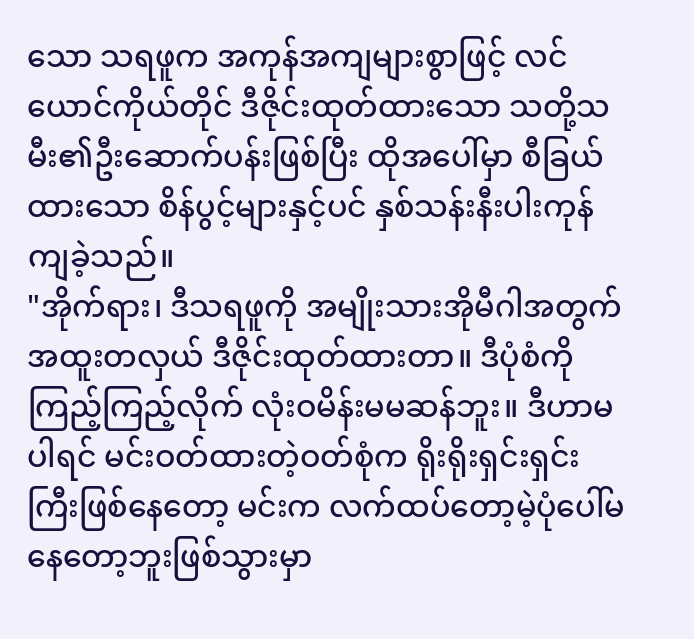သော သရဖူက အကုန်အကျများစွာဖြင့် လင်ယောင်ကိုယ်တိုင် ဒီဇိုင်းထုတ်ထားသော သတို့သမီး၏ဦးဆောက်ပန်းဖြစ်ပြီး ထိုအပေါ်မှာ စီခြယ်ထားသော စိန်ပွင့်များနှင့်ပင် နှစ်သန်းနီးပါးကုန်ကျခဲ့သည်။
"အိုက်ရား၊ ဒီသရဖူကို အမျိုးသားအိုမီဂါအတွက် အထူးတလှယ် ဒီဇိုင်းထုတ်ထားတာ။ ဒီပုံစံကိုကြည့်ကြည့်လိုက် လုံးဝမိန်းမမဆန်ဘူး။ ဒီဟာမပါရင် မင်းဝတ်ထားတဲ့ဝတ်စုံက ရိုးရိုးရှင်းရှင်းကြီးဖြစ်နေတော့ မင်းက လက်ထပ်တော့မဲ့ပုံပေါ်မနေတော့ဘူးဖြစ်သွားမှာ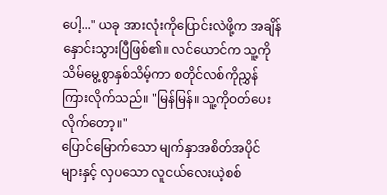ပေါ့..." ယခု အားလုံးကိုပြောင်းလဲဖို့က အချိန်နှောင်းသွားပြီဖြစ်၏။ လင်ယောင်က သူ့ကို သိမ်မွေ့စွာနှစ်သိမ့်ကာ စတိုင်လစ်ကိုညွှန်ကြားလိုက်သည်။ "မြန်မြန်။ သူ့ကိုဝတ်ပေးလိုက်တော့။"
ပြောင်မြောက်သော မျက်နှာအစိတ်အပိုင်များနှင့် လှပသော လူငယ်လေးယဲ့စစ်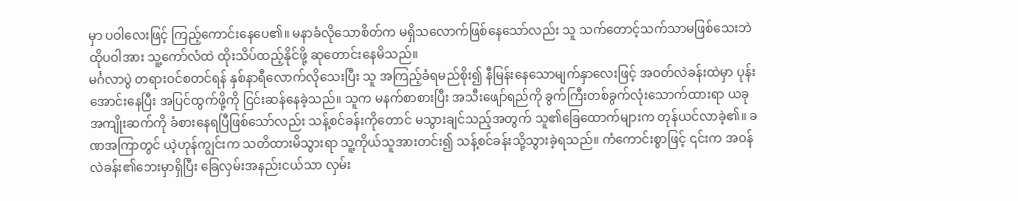မှာ ပဝါလေးဖြင့် ကြည့်ကောင်းနေပေ၏။ မနာခံလိုသောစိတ်က မရှိသလောက်ဖြစ်နေသော်လည်း သူ သက်တောင့်သက်သာမဖြစ်သေးဘဲ ထိုပဝါအား သူ့ကော်လံထဲ ထိုးသိပ်ထည့်နိုင်ဖို့ ဆုတောင်းနေမိသည်။
မင်္ဂလာပွဲ တရားဝင်စတင်ရန် နှစ်နာရီလောက်လိုသေးပြီး သူ အကြည့်ခံရမည်စိုး၍ နီမြန်းနေသောမျက်နှာလေးဖြင့် အဝတ်လဲခန်းထဲမှာ ပုန်းအောင်းနေပြီး အပြင်ထွက်ဖို့ကို ငြင်းဆန်နေခဲ့သည်။ သူက မနက်စာစားပြီး အသီးဖျော်ရည်ကို ခွက်ကြီးတစ်ခွက်လုံးသောက်ထားရာ ယခု အကျိုးဆက်ကို ခံစားနေရပြီဖြစ်သော်လည်း သန့်စင်ခန်းကိုတောင် မသွားချင်သည့်အတွက် သူ၏ခြေထောက်များက တုန်ယင်လာခဲ့၏။ ခဏအကြာတွင် ယဲ့ဟုန်ကျွင်းက သတိထားမိသွားရာ သူ့ကိုယ်သူအားတင်း၍ သန့်စင်ခန်းသို့သွားခဲ့ရသည်။ ကံကောင်းစွာဖြင့် ၎င်းက အဝန်လဲခန်း၏ဘေးမှာရှိပြီး ခြေလှမ်းအနည်းငယ်သာ လှမ်း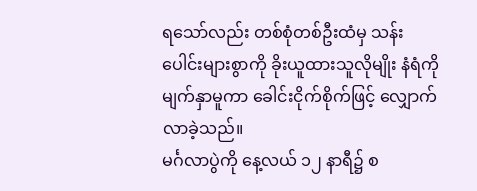ရသော်လည်း တစ်စုံတစ်ဦးထံမှ သန်းပေါင်းများစွာကို ခိုးယူထားသူလိုမျိုး နံရံကိုမျက်နှာမူကာ ခေါင်းငိုက်စိုက်ဖြင့် လျှောက်လာခဲ့သည်။
မင်္ဂလာပွဲကို နေ့လယ် ၁၂ နာရီ၌ စ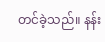တင်ခဲ့သည်။ နန်း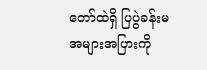တော်ထဲရှိ ပြပွဲခန်းမအများအပြားကို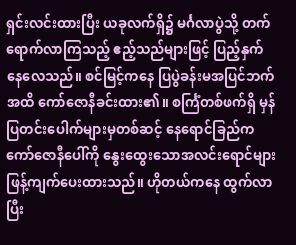ရှင်းလင်းထားပြီး ယခုလက်ရှိ၌ မင်္ဂလာပွဲသို့ တက်ရောက်လာကြသည့် ဧည့်သည်များဖြင့် ပြည့်နှက်နေလေသည်။ စင်မြင့်ကနေ ပြပွဲခန်းမအပြင်ဘက်အထိ ကော်ဇောနီခင်းထား၏။ စင်္ကြံတစ်ဖက်ရှိ မှန်ပြတင်းပေါက်များမှတစ်ဆင့် နေရောင်ခြည်က ကော်ဇောနီပေါ်ကို နွေးထွေးသောအလင်းရောင်များ ဖြန့်ကျက်ပေးထားသည်။ ဟိုတယ်ကနေ ထွက်လာပြီး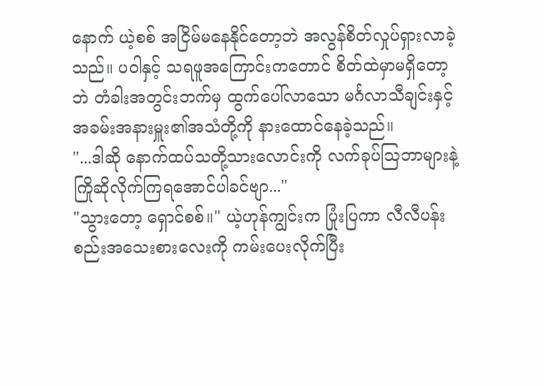နောက် ယဲ့စစ် အငြိမ်မနေနိုင်တော့ဘဲ အလွန်စိတ်လှုပ်ရှားလာခဲ့သည်။ ပဝါနှင့် သရဖူအကြောင်းကတောင် စိတ်ထဲမှာမရှိတော့ဘဲ တံခါးအတွင်းဘက်မှ ထွက်ပေါ်လာသော မင်္ဂလာသီချင်းနှင့် အခမ်းအနားမှူး၏အသံတို့ကို နားထောင်နေခဲ့သည်။
"...ဒါဆို နောက်ထပ်သတို့သားလောင်းကို လက်ခုပ်ဩဘာများနဲ့ ကြိုဆိုလိုက်ကြရအောင်ပါခင်ဗျာ..."
"သွားတော့ ရှောင်စစ်။" ယဲ့ဟုန်ကျွင်းက ပြုံးပြကာ လီလီပန်းစည်းအသေးစားလေးကို ကမ်းပေးလိုက်ပြီး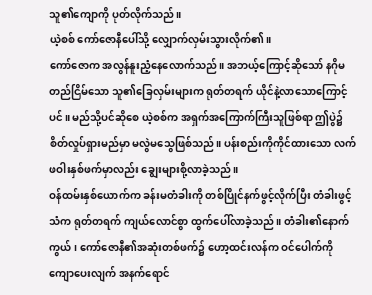သူ၏ကျောကို ပုတ်လိုက်သည်။
ယဲ့စစ် ကော်ဇောနီပေါ်သို့ လျှောက်လှမ်းသွားလိုက်၏။
ကော်ဇောက အလွန်နူးညံ့နေလောက်သည်။ အဘယ့်ကြောင့်ဆိုသော် နဂိုမတည်ငြိမ်သော သူ၏ခြေလှမ်းများက ရုတ်တရက် ယိုင်နဲ့လာသောကြောင့်ပင်။ မည်သို့ပင်ဆိုစေ ယဲ့စစ်က အရှက်အကြောက်ကြီးသူဖြစ်ရာ ဤပွဲ၌ စိတ်လှုပ်ရှားမည်မှာ မလွဲမသွေဖြစ်သည်။ ပန်းစည်းကိုကိုင်ထားသော လက်ဖဝါးနှစ်ဖက်မှာလည်း ချွေးများစို့လာခဲ့သည်။
ဝန်ထမ်းနှစ်ယောက်က ခန်းမတံခါးကို တစ်ပြိုင်နက်ဖွင့်လိုက်ပြီး တံခါးဖွင့်သံက ရုတ်တရက် ကျယ်လောင်စွာ ထွက်ပေါ်လာခဲ့သည်။ တံခါး၏နောက်ကွယ်၊ ကော်ဇောနီ၏အဆုံးတစ်ဖက်၌ ဟော့ထင်းလန်က ဝင်ပေါက်ကိုကျောပေးလျက် အနက်ရောင်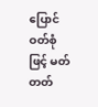ပြောင်ဝတ်စုံဖြင့် မတ်တတ်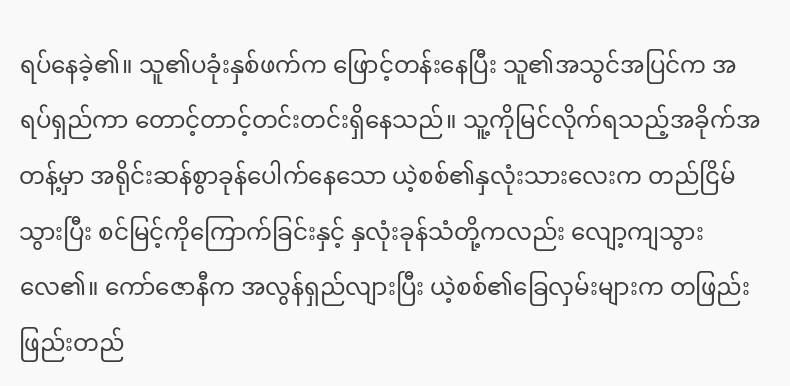ရပ်နေခဲ့၏။ သူ၏ပခုံးနှစ်ဖက်က ဖြောင့်တန်းနေပြီး သူ၏အသွင်အပြင်က အရပ်ရှည်ကာ တောင့်တာင့်တင်းတင်းရှိနေသည်။ သူ့ကိုမြင်လိုက်ရသည့်အခိုက်အတန့်မှာ အရိုင်းဆန်စွာခုန်ပေါက်နေသော ယဲ့စစ်၏နှလုံးသားလေးက တည်ငြိမ်သွားပြီး စင်မြင့်ကိုကြောက်ခြင်းနှင့် နှလုံးခုန်သံတို့ကလည်း လျော့ကျသွားလေ၏။ ကော်ဇောနီက အလွန်ရှည်လျားပြီး ယဲ့စစ်၏ခြေလှမ်းများက တဖြည်းဖြည်းတည်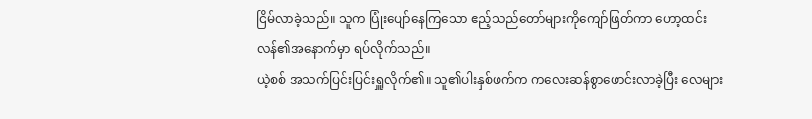ငြိမ်လာခဲ့သည်။ သူက ပြုံးပျော်နေကြသော ဧည့်သည်တော်များကိုကျော်ဖြတ်ကာ ဟော့ထင်းလန်၏အနောက်မှာ ရပ်လိုက်သည်။
ယဲ့စစ် အသက်ပြင်းပြင်းရှူလိုက်၏။ သူ၏ပါးနှစ်ဖက်က ကလေးဆန်စွာဖောင်းလာခဲ့ပြီး လေများ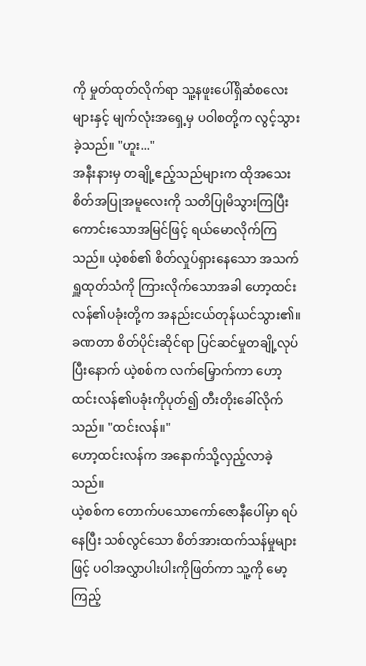ကို မှုတ်ထုတ်လိုက်ရာ သူ့နဖူးပေါ်ရှိဆံစလေးများနှင့် မျက်လုံးအရှေ့မှ ပဝါစတို့က လွင့်သွားခဲ့သည်။ "ဟူး..."
အနီးနားမှ တချို့ဧည့်သည်များက ထိုအသေးစိတ်အပြုအမူလေးကို သတိပြုမိသွားကြပြီး ကောင်းသောအမြင်ဖြင့် ရယ်မောလိုက်ကြသည်။ ယဲ့စစ်၏ စိတ်လှုပ်ရှားနေသော အသက်ရှူထုတ်သံကို ကြားလိုက်သောအခါ ဟော့ထင်းလန်၏ပခုံးတို့က အနည်းငယ်တုန်ယင်သွား၏။
ခဏတာ စိတ်ပိုင်းဆိုင်ရာ ပြင်ဆင်မှုတချို့လုပ်ပြီးနောက် ယဲ့စစ်က လက်မြှောက်ကာ ဟော့ထင်းလန်၏ပခုံးကိုပုတ်၍ တီးတိုးခေါ်လိုက်သည်။ "ထင်းလန်။"
ဟော့ထင်းလန်က အနောက်သို့လှည့်လာခဲ့သည်။
ယဲ့စစ်က တောက်ပသောကော်ဇောနီပေါ်မှာ ရပ်နေပြီး သစ်လွင်သော စိတ်အားထက်သန်မှုများဖြင့် ပဝါအလွှာပါးပါးကိုဖြတ်ကာ သူ့ကို မော့ကြည့်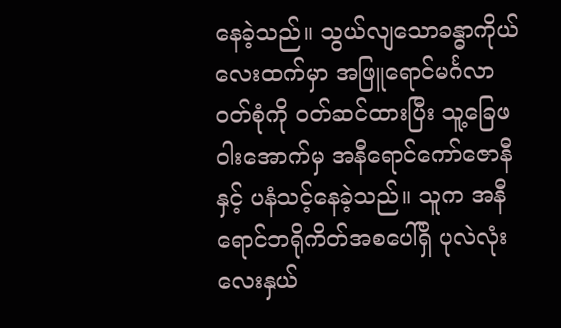နေခဲ့သည်။ သွယ်လျသောခန္ဓာကိုယ်လေးထက်မှာ အဖြူရောင်မင်္ဂလာဝတ်စုံကို ဝတ်ဆင်ထားပြီး သူ့ခြေဖဝါးအောက်မှ အနီရောင်ကော်ဇောနီနှင့် ပနံသင့်နေခဲ့သည်။ သူက အနီရောင်ဘရိုကိတ်အစပေါ်ရှိ ပုလဲလုံးလေးနှယ်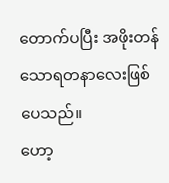တောက်ပပြီး အဖိုးတန်သောရတနာလေးဖြစ်ပေသည်။
ဟော့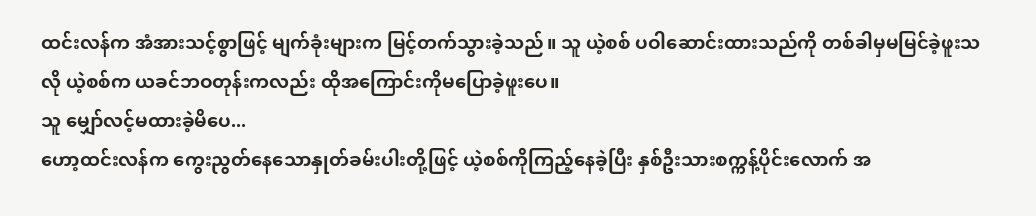ထင်းလန်က အံအားသင့်စွာဖြင့် မျက်ခုံးများက မြင့်တက်သွားခဲ့သည်။ သူ ယဲ့စစ် ပဝါဆောင်းထားသည်ကို တစ်ခါမှမမြင်ခဲ့ဖူးသလို ယဲ့စစ်က ယခင်ဘဝတုန်းကလည်း ထိုအကြောင်းကိုမပြောခဲ့ဖူးပေ။
သူ မျှော်လင့်မထားခဲ့မိပေ...
ဟော့ထင်းလန်က ကွေးညွတ်နေသောနှုတ်ခမ်းပါးတို့ဖြင့် ယဲ့စစ်ကိုကြည့်နေခဲ့ပြီး နှစ်ဦးသားစက္ကန့်ပိုင်းလောက် အ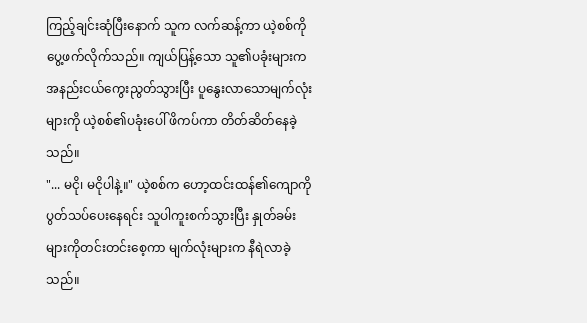ကြည့်ချင်းဆုံပြီးနောက် သူက လက်ဆန့်ကာ ယဲ့စစ်ကို ပွေ့ဖက်လိုက်သည်။ ကျယ်ပြန့်သော သူ၏ပခုံးများက အနည်းငယ်ကွေးညွတ်သွားပြီး ပူနွေးလာသောမျက်လုံးများကို ယဲ့စစ်၏ပခုံးပေါ် ဖိကပ်ကာ တိတ်ဆိတ်နေခဲ့သည်။
"... မငို၊ မငိုပါနဲ့။" ယဲ့စစ်က ဟော့ထင်းထန်၏ကျောကို ပွတ်သပ်ပေးနေရင်း သူပါကူးစက်သွားပြီး နှုတ်ခမ်းများကိုတင်းတင်းစေ့ကာ မျက်လုံးများက နီရဲလာခဲ့သည်။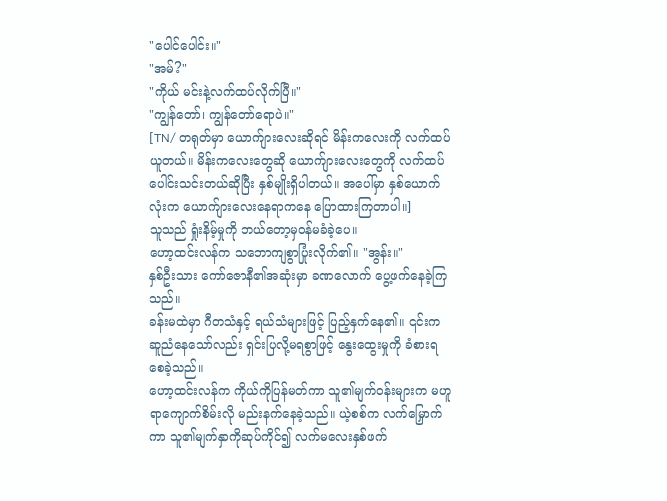"ပေါင်ပေါင်း။"
"အမ်?"
"ကိုယ် မင်းနဲ့လက်ထပ်လိုက်ပြီ။"
"ကျွန်တော်၊ ကျွန်တော်ရောပဲ။"
[TN/ တရုတ်မှာ ယောက်ျားလေးဆိုရင် မိန်းကလေးကို လက်ထပ်ယူတယ်။ မိန်းကလေးတွေဆို ယောက်ျားလေးတွေကို လက်ထပ်ပေါင်းသင်းတယ်ဆိုပြီး နှစ်မျိုးရှိပါတယ်။ အပေါ်မှာ နှစ်ယောက်လုံးက ယောက်ျားလေးနေရာကနေ ပြောထားကြတာပါ။]
သူသည် ရှုံးနိမ့်မှုကို ဘယ်တော့မှဝန်မခံခဲ့ပေ။
ဟော့ထင်းလန်က သဘောကျစွာပြုံးလိုက်၏။ "အွန်း။"
နှစ်ဦးသား ကော်ဇောနီ၏အဆုံးမှာ ခဏလောက် ပွေ့ဖက်နေခဲ့ကြသည်။
ခန်းမထဲမှာ ဂီတသံနှင့် ရယ်သံများဖြင့် ပြည့်နှက်နေ၏။ ၎င်းက ဆူညံနေသော်လည်း ရှင်းပြလို့မရစွာဖြင့် နွေးထွေးမှုကို ခံစားရစေခဲ့သည်။
ဟော့ထင်းလန်က ကိုယ်ကိုပြန်မတ်ကာ သူ၏မျက်ဝန်းများက မဟူရာကျောက်စိမ်းလို မည်းနက်နေခဲ့သည်။ ယဲ့စစ်က လက်မြှောက်ကာ သူ၏မျက်နှာကိုဆုပ်ကိုင်၍ လက်မလေးနှစ်ဖက်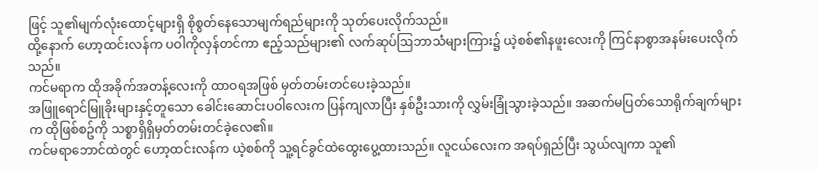ဖြင့် သူ၏မျက်လုံးထောင့်များရှိ စိုစွတ်နေသောမျက်ရည်များကို သုတ်ပေးလိုက်သည်။
ထို့နောက် ဟော့ထင်းလန်က ပဝါကိုလှန်တင်ကာ ဧည့်သည်များ၏ လက်ဆုပ်ဩဘာသံများကြား၌ ယဲ့စစ်၏နဖူးလေးကို ကြင်နာစွာအနမ်းပေးလိုက်သည်။
ကင်မရာက ထိုအခိုက်အတန့်လေးကို ထာဝရအဖြစ် မှတ်တမ်းတင်ပေးခဲ့သည်။
အဖြူရောင်မြူခိုးများနှင့်တူသော ခေါင်းဆောင်းပဝါလေးက ပြန်ကျလာပြီး နှစ်ဦးသားကို လွှမ်းခြုံသွားခဲ့သည်။ အဆက်မပြတ်သောရိုက်ချက်များက ထိုဖြစ်စဥ်ကို သစ္စာရှိရှိမှတ်တမ်းတင်ခဲ့လေ၏။
ကင်မရာဘောင်ထဲတွင် ဟော့ထင်းလန်က ယဲ့စစ်ကို သူ့ရင်ခွင်ထဲထွေးပွေ့ထားသည်။ လူငယ်လေးက အရပ်ရှည်ပြီး သွယ်လျကာ သူ၏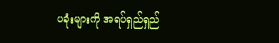ပခုံးများကို အရပ်ရှည်ရှည်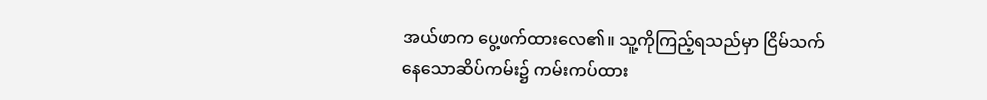အယ်ဖာက ပွေ့ဖက်ထားလေ၏။ သူ့ကိုကြည့်ရသည်မှာ ငြိမ်သက်နေသောဆိပ်ကမ်း၌ ကမ်းကပ်ထား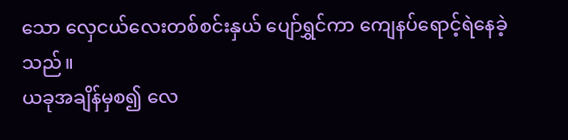သော လှေငယ်လေးတစ်စင်းနှယ် ပျော်ရွှင်ကာ ကျေနပ်ရောင့်ရဲနေခဲ့သည်။
ယခုအချိန်မှစ၍ လေ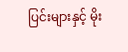ပြင်းများနှင့် မိုး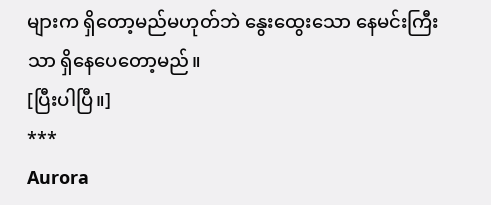များက ရှိတော့မည်မဟုတ်ဘဲ နွေးထွေးသော နေမင်းကြီးသာ ရှိနေပေတော့မည်။
[ပြီးပါပြီ။]
***
Aurora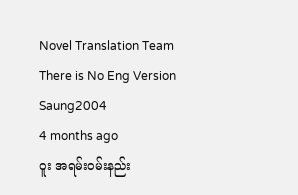Novel Translation Team
There is No Eng Version
Saung2004
4 months ago
ဝူး အရမ်း၀မ်းနည်း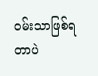၀မ်းသာဖြစ်ရတာပဲ